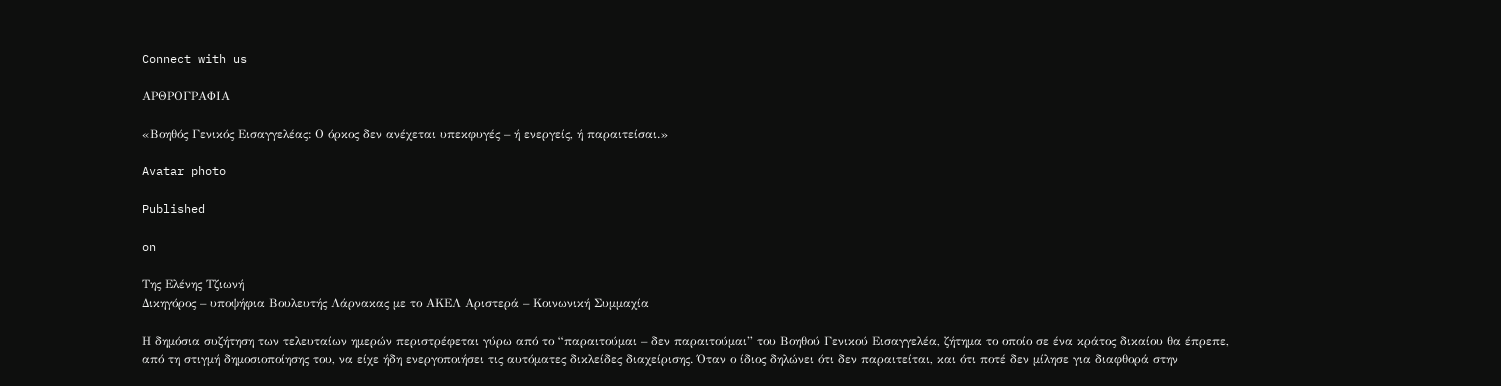Connect with us

ΑΡΘΡΟΓΡΑΦΙΑ

«Βοηθός Γενικός Εισαγγελέας: Ο όρκος δεν ανέχεται υπεκφυγές – ή ενεργείς, ή παραιτείσαι.»

Avatar photo

Published

on

Της Ελένης Τζιωνή
Δικηγόρος – υποψήφια Βουλευτής Λάρνακας με το ΑΚΕΛ Αριστερά – Κοινωνική Συμμαχία

Η δημόσια συζήτηση των τελευταίων ημερών περιστρέφεται γύρω από το “παραιτούμαι – δεν παραιτούμαι” του Βοηθού Γενικού Εισαγγελέα, ζήτημα το οποίο σε ένα κράτος δικαίου θα έπρεπε, από τη στιγμή δημοσιοποίησης του, να είχε ήδη ενεργοποιήσει τις αυτόματες δικλείδες διαχείρισης. Όταν ο ίδιος δηλώνει ότι δεν παραιτείται, και ότι ποτέ δεν μίλησε για διαφθορά στην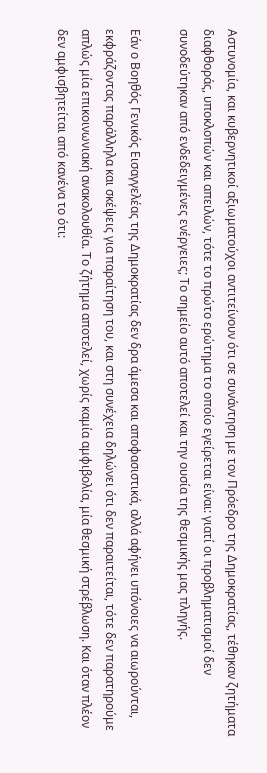Αστυνομία, και κυβερνητικοί αξιωματούχοι αντιτείνουν ότι σε συνάντηση με τον Πρόεδρο της Δημοκρατίας, τέθηκαν ζητήματα διαφθοράς, υποκλοπών και απειλών, τότε το πρώτο ερώτημα το οποίο εγείρεται είναι: γιατί οι προβληματισμοί δεν συνοδεύτηκαν από ενδεδειγμένες ενέργειες; Το σημείο αυτό αποτελεί και την ουσία της θεσμικής μας πληγής.

Εάν ο Βοηθός Γενικός Εισαγγελέας της Δημοκρατίας δεν δρα άμεσα και αποφασιστικά, αλλά αφήνει υπόνοιες να αιωρούνται, εκφράζοντας παράλληλα και σκέψεις για παραίτηση του, και στη συνέχεια δηλώνει ότι δεν παραιτείται, τότε δεν παρατηρούμε απλώς μία επικοινωνιακή ανακολουθία. Το ζήτημα αποτελεί, χωρίς καμία αμφιβολία, μία θεσμική στρέβλωση. Και όταν πλέον δεν αμφισβητείται από κανένα το ότι: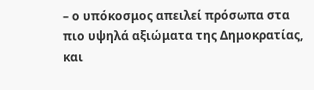– ο υπόκοσμος απειλεί πρόσωπα στα πιο υψηλά αξιώματα της Δημοκρατίας, και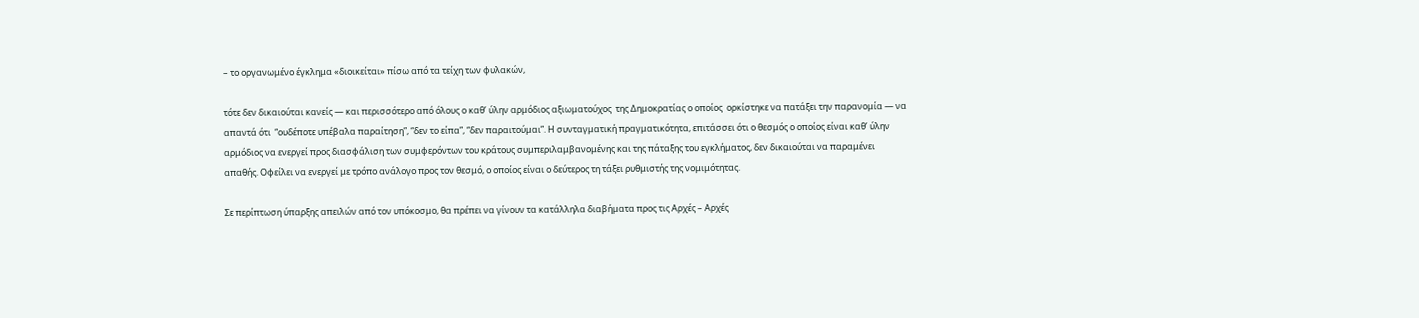– το οργανωμένο έγκλημα «διοικείται» πίσω από τα τείχη των φυλακών,

τότε δεν δικαιούται κανείς — και περισσότερο από όλους ο καθ’ ύλην αρμόδιος αξιωματούχος  της Δημοκρατίας ο οποίος  ορκίστηκε να πατάξει την παρανομία — να απαντά ότι  “ουδέποτε υπέβαλα παραίτηση”, “δεν το είπα”, “δεν παραιτούμαι”. Η συνταγματική πραγματικότητα, επιτάσσει ότι ο θεσμός ο οποίος είναι καθ’ ύλην αρμόδιος να ενεργεί προς διασφάλιση των συμφερόντων του κράτους συμπεριλαμβανομένης και της πάταξης του εγκλήματος, δεν δικαιούται να παραμένει απαθής. Οφείλει να ενεργεί με τρόπο ανάλογο προς τον θεσμό, ο οποίος είναι ο δεύτερος τη τάξει ρυθμιστής της νομιμότητας.

Σε περίπτωση ύπαρξης απειλών από τον υπόκοσμο, θα πρέπει να γίνουν τα κατάλληλα διαβήματα προς τις Αρχές – Αρχές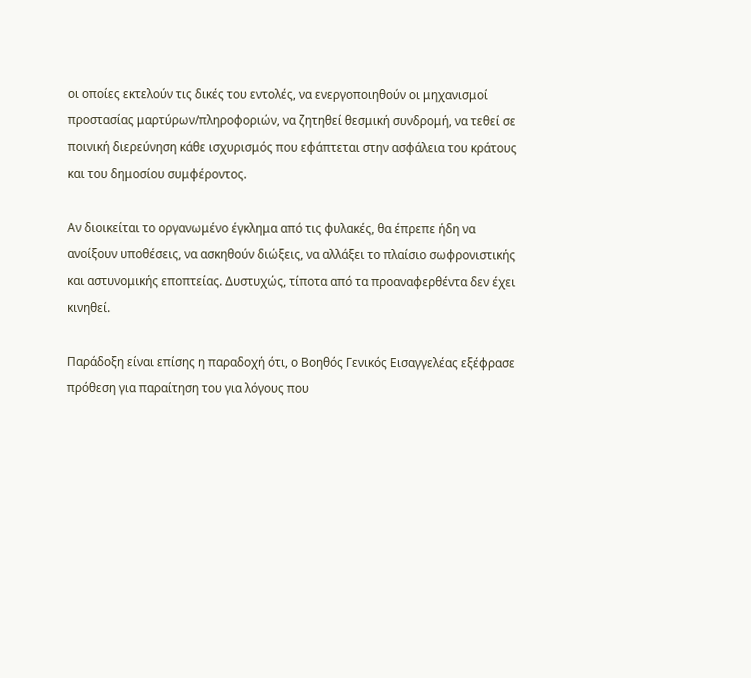οι οποίες εκτελούν τις δικές του εντολές, να ενεργοποιηθούν οι μηχανισμοί προστασίας μαρτύρων/πληροφοριών, να ζητηθεί θεσμική συνδρομή, να τεθεί σε ποινική διερεύνηση κάθε ισχυρισμός που εφάπτεται στην ασφάλεια του κράτους και του δημοσίου συμφέροντος.

Αν διοικείται το οργανωμένο έγκλημα από τις φυλακές, θα έπρεπε ήδη να ανοίξουν υποθέσεις, να ασκηθούν διώξεις, να αλλάξει το πλαίσιο σωφρονιστικής και αστυνομικής εποπτείας. Δυστυχώς, τίποτα από τα προαναφερθέντα δεν έχει κινηθεί.

Παράδοξη είναι επίσης η παραδοχή ότι, ο Βοηθός Γενικός Εισαγγελέας εξέφρασε πρόθεση για παραίτηση του για λόγους που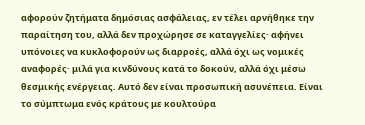αφορούν ζητήματα δημόσιας ασφάλειας, εν τέλει αρνήθηκε την παραίτηση του, αλλά δεν προχώρησε σε καταγγελίες· αφήνει υπόνοιες να κυκλοφορούν ως διαρροές, αλλά όχι ως νομικές αναφορές· μιλά για κινδύνους κατά το δοκούν, αλλά όχι μέσω θεσμικής ενέργειας. Αυτό δεν είναι προσωπική ασυνέπεια. Είναι το σύμπτωμα ενός κράτους με κουλτούρα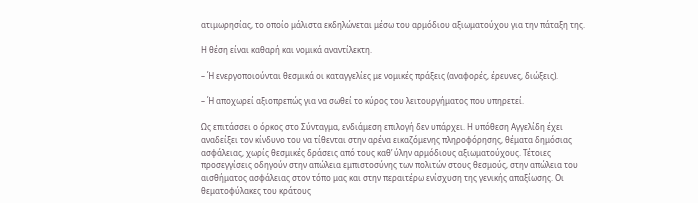ατιμωρησίας, το οποίο μάλιστα εκδηλώνεται μέσω του αρμόδιου αξιωματούχου για την πάταξη της.

Η θέση είναι καθαρή και νομικά αναντίλεκτη.

– Ή ενεργοποιούνται θεσμικά οι καταγγελίες με νομικές πράξεις (αναφορές, έρευνες, διώξεις).

– Ή αποχωρεί αξιοπρεπώς για να σωθεί το κύρος του λειτουργήματος που υπηρετεί.

Ως επιτάσσει ο όρκος στο Σύνταγμα, ενδιάμεση επιλογή δεν υπάρχει. Η υπόθεση Αγγελίδη έχει αναδείξει τον κίνδυνο του να τίθενται στην αρένα εικαζόμενης πληροφόρησης, θέματα δημόσιας ασφάλειας, χωρίς θεσμικές δράσεις από τους καθ’ ύλην αρμόδιους αξιωματούχους. Τέτοιες προσεγγίσεις οδηγούν στην απώλεια εμπιστοσύνης των πολιτών στους θεσμούς, στην απώλεια του αισθήματος ασφάλειας στον τόπο μας και στην περαιτέρω ενίσχυση της γενικής απαξίωσης. Οι θεματοφύλακες του κράτους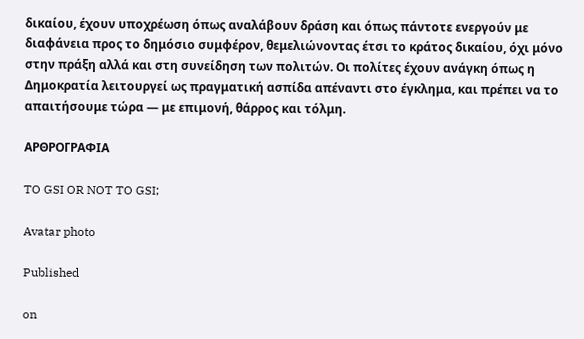δικαίου, έχουν υποχρέωση όπως αναλάβουν δράση και όπως πάντοτε ενεργούν με διαφάνεια προς το δημόσιο συμφέρον, θεμελιώνοντας έτσι το κράτος δικαίου, όχι μόνο στην πράξη αλλά και στη συνείδηση των πολιτών. Οι πολίτες έχουν ανάγκη όπως η Δημοκρατία λειτουργεί ως πραγματική ασπίδα απέναντι στο έγκλημα, και πρέπει να το απαιτήσουμε τώρα — με επιμονή, θάρρος και τόλμη.

ΑΡΘΡΟΓΡΑΦΙΑ

TO GSI OR NOT TO GSI;

Avatar photo

Published

on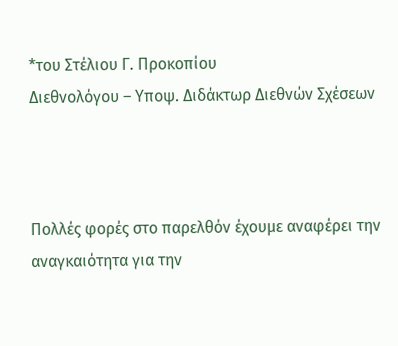*του Στέλιου Γ. Προκοπίου
Διεθνολόγου – Υποψ. Διδάκτωρ Διεθνών Σχέσεων



Πολλές φορές στο παρελθόν έχουμε αναφέρει την αναγκαιότητα για την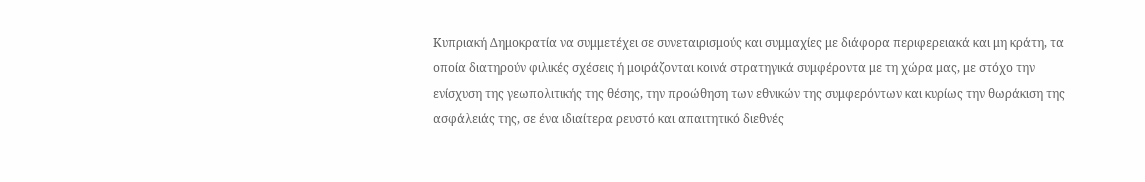Κυπριακή Δημοκρατία να συμμετέχει σε συνεταιρισμούς και συμμαχίες με διάφορα περιφερειακά και μη κράτη, τα οποία διατηρούν φιλικές σχέσεις ή μοιράζονται κοινά στρατηγικά συμφέροντα με τη χώρα μας, με στόχο την ενίσχυση της γεωπολιτικής της θέσης, την προώθηση των εθνικών της συμφερόντων και κυρίως την θωράκιση της ασφάλειάς της, σε ένα ιδιαίτερα ρευστό και απαιτητικό διεθνές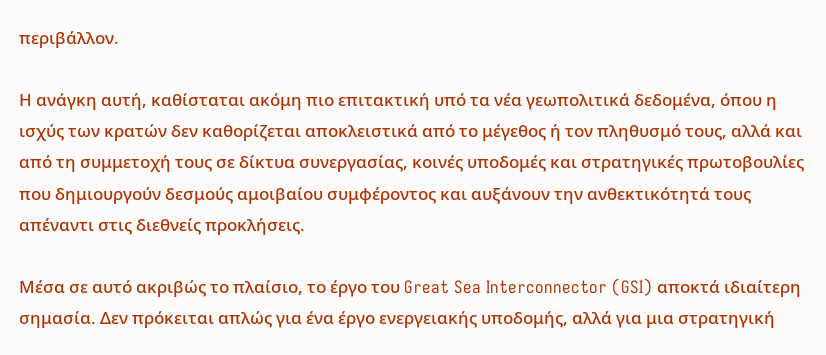περιβάλλον.

Η ανάγκη αυτή, καθίσταται ακόμη πιο επιτακτική υπό τα νέα γεωπολιτικά δεδομένα, όπου η ισχύς των κρατών δεν καθορίζεται αποκλειστικά από το μέγεθος ή τον πληθυσμό τους, αλλά και από τη συμμετοχή τους σε δίκτυα συνεργασίας, κοινές υποδομές και στρατηγικές πρωτοβουλίες που δημιουργούν δεσμούς αμοιβαίου συμφέροντος και αυξάνουν την ανθεκτικότητά τους απέναντι στις διεθνείς προκλήσεις.

Μέσα σε αυτό ακριβώς το πλαίσιο, το έργο του Great Sea Interconnector (GSI) αποκτά ιδιαίτερη σημασία. Δεν πρόκειται απλώς για ένα έργο ενεργειακής υποδομής, αλλά για μια στρατηγική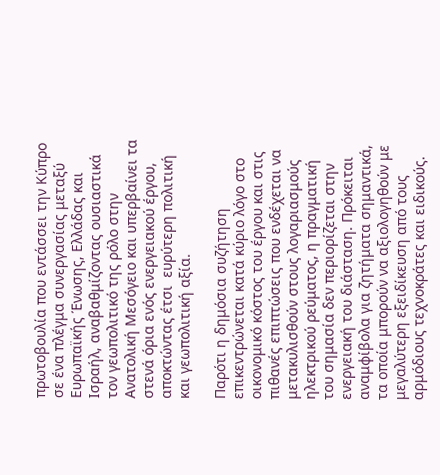πρωτοβουλία που εντάσσει την Κύπρο σε ένα πλέγμα συνεργασίας μεταξύ Ευρωπαϊκής Ένωσης, Ελλάδας και Ισραήλ, αναβαθμίζοντας ουσιαστικά τον γεωπολιτικό της ρόλο στην Ανατολική Μεσόγειο και υπερβαίνει τα στενά όρια ενός ενεργειακού έργου, αποκτώντας έτσι  ευρύτερη πολιτική και γεωπολιτική αξία.

Παρότι η δημόσια συζήτηση επικεντρώνεται κατά κύριο λόγο στο οικονομικό κόστος του έργου και στις πιθανές επιπτώσεις που ενδέχεται να μετακυλισθούν στους λογαριασμούς ηλεκτρικού ρεύματος, η πραγματική του σημασία δεν περιορίζεται στην ενεργειακή του διάσταση. Πρόκειται αναμφίβολα για ζητήματα σημαντικά, τα οποία μπορούν να αξιολογηθούν με μεγαλύτερη εξειδίκευση από τους αρμόδιους τεχνοκράτες και ειδικούς.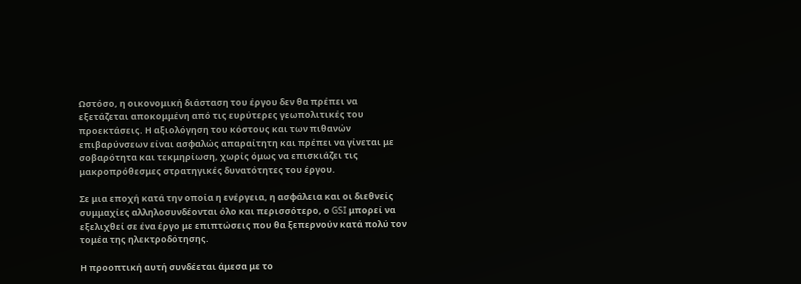Ωστόσο, η οικονομική διάσταση του έργου δεν θα πρέπει να εξετάζεται αποκομμένη από τις ευρύτερες γεωπολιτικές του προεκτάσεις. Η αξιολόγηση του κόστους και των πιθανών επιβαρύνσεων είναι ασφαλώς απαραίτητη και πρέπει να γίνεται με σοβαρότητα και τεκμηρίωση, χωρίς όμως να επισκιάζει τις μακροπρόθεσμες στρατηγικές δυνατότητες του έργου.

Σε μια εποχή κατά την οποία η ενέργεια, η ασφάλεια και οι διεθνείς συμμαχίες αλληλοσυνδέονται όλο και περισσότερο, ο GSI μπορεί να εξελιχθεί σε ένα έργο με επιπτώσεις που θα ξεπερνούν κατά πολύ τον τομέα της ηλεκτροδότησης.

Η προοπτική αυτή συνδέεται άμεσα με το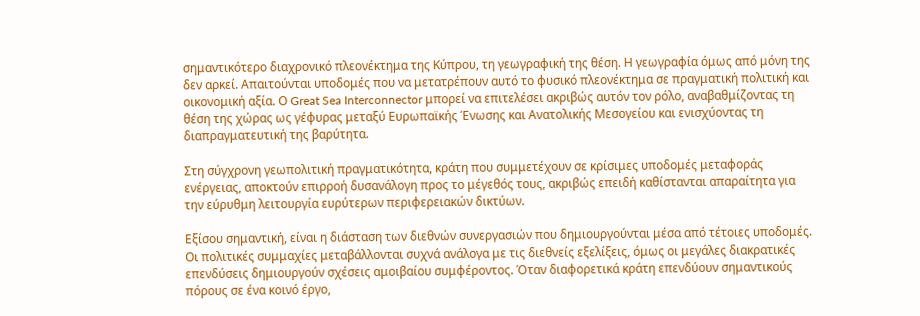σημαντικότερο διαχρονικό πλεονέκτημα της Κύπρου, τη γεωγραφική της θέση. Η γεωγραφία όμως από μόνη της δεν αρκεί. Απαιτούνται υποδομές που να μετατρέπουν αυτό το φυσικό πλεονέκτημα σε πραγματική πολιτική και οικονομική αξία. Ο Great Sea Interconnector μπορεί να επιτελέσει ακριβώς αυτόν τον ρόλο, αναβαθμίζοντας τη θέση της χώρας ως γέφυρας μεταξύ Ευρωπαϊκής Ένωσης και Ανατολικής Μεσογείου και ενισχύοντας τη διαπραγματευτική της βαρύτητα.

Στη σύγχρονη γεωπολιτική πραγματικότητα, κράτη που συμμετέχουν σε κρίσιμες υποδομές μεταφοράς ενέργειας, αποκτούν επιρροή δυσανάλογη προς το μέγεθός τους, ακριβώς επειδή καθίστανται απαραίτητα για την εύρυθμη λειτουργία ευρύτερων περιφερειακών δικτύων.

Εξίσου σημαντική, είναι η διάσταση των διεθνών συνεργασιών που δημιουργούνται μέσα από τέτοιες υποδομές. Οι πολιτικές συμμαχίες μεταβάλλονται συχνά ανάλογα με τις διεθνείς εξελίξεις, όμως οι μεγάλες διακρατικές επενδύσεις δημιουργούν σχέσεις αμοιβαίου συμφέροντος. Όταν διαφορετικά κράτη επενδύουν σημαντικούς πόρους σε ένα κοινό έργο,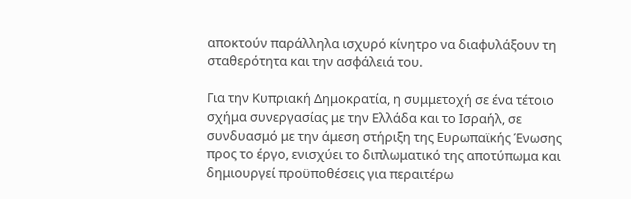αποκτούν παράλληλα ισχυρό κίνητρο να διαφυλάξουν τη σταθερότητα και την ασφάλειά του.

Για την Κυπριακή Δημοκρατία, η συμμετοχή σε ένα τέτοιο σχήμα συνεργασίας με την Ελλάδα και το Ισραήλ, σε συνδυασμό με την άμεση στήριξη της Ευρωπαϊκής Ένωσης προς το έργο, ενισχύει το διπλωματικό της αποτύπωμα και δημιουργεί προϋποθέσεις για περαιτέρω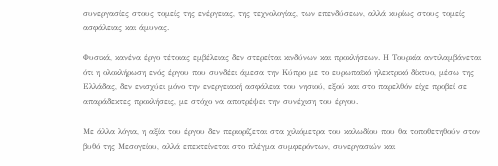συνεργασίες στους τομείς της ενέργειας, της τεχνολογίας, των επενδύσεων, αλλά κυρίως στους τομείς ασφάλειας και άμυνας.

Φυσικά, κανένα έργο τέτοιας εμβέλειας δεν στερείται κινδύνων και προκλήσεων. Η Τουρκία αντιλαμβάνεται ότι η ολοκλήρωση ενός έργου που συνδέει άμεσα την Κύπρο με το ευρωπαϊκό ηλεκτρικό δίκτυο, μέσω της Ελλάδας, δεν ενισχύει μόνο την ενεργειακή ασφάλεια του νησιού, εξού και στο παρελθόν είχε προβεί σε απαράδεκτες προκλήσεις, με στόχο να αποτρέψει την συνέχιση του έργου.

Με άλλα λόγια, η αξία του έργου δεν περιορίζεται στα χιλιόμετρα του καλωδίου που θα τοποθετηθούν στον βυθό της Μεσογείου, αλλά επεκτείνεται στο πλέγμα συμφερόντων, συνεργασιών και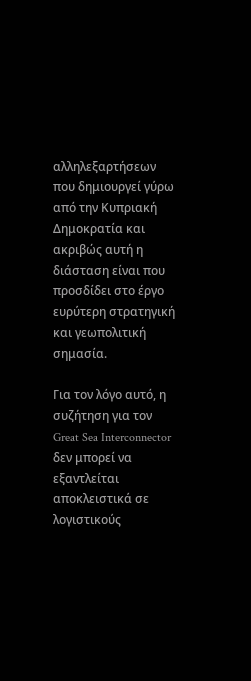αλληλεξαρτήσεων που δημιουργεί γύρω από την Κυπριακή Δημοκρατία και ακριβώς αυτή η διάσταση είναι που προσδίδει στο έργο ευρύτερη στρατηγική και γεωπολιτική σημασία.

Για τον λόγο αυτό, η συζήτηση για τον Great Sea Interconnector δεν μπορεί να εξαντλείται αποκλειστικά σε λογιστικούς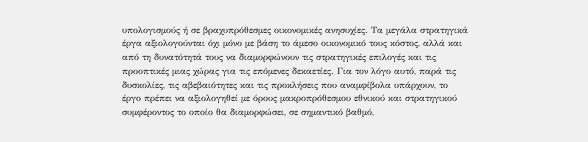υπολογισμούς ή σε βραχυπρόθεσμες οικονομικές ανησυχίες. Τα μεγάλα στρατηγικά έργα αξιολογούνται όχι μόνο με βάση το άμεσο οικονομικό τους κόστος, αλλά και από τη δυνατότητά τους να διαμορφώνουν τις στρατηγικές επιλογές και τις προοπτικές μιας χώρας για τις επόμενες δεκαετίες. Για τον λόγο αυτό, παρά τις δυσκολίες, τις αβεβαιότητες και τις προκλήσεις που αναμφίβολα υπάρχουν, το έργο πρέπει να αξιολογηθεί με όρους μακροπρόθεσμου εθνικού και στρατηγικού συμφέροντος το οποίο θα διαμορφώσει, σε σημαντικό βαθμό,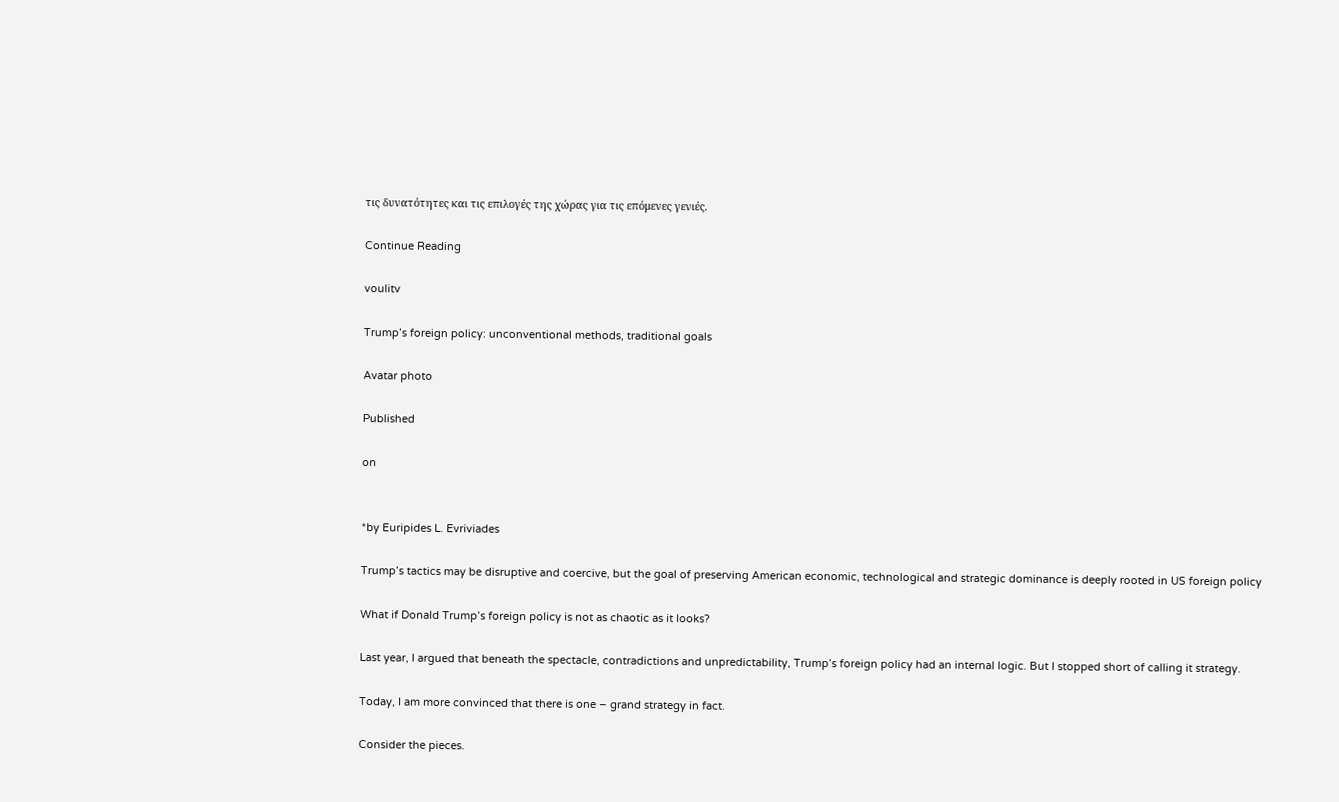τις δυνατότητες και τις επιλογές της χώρας για τις επόμενες γενιές.

Continue Reading

voulitv

Trump’s foreign policy: unconventional methods, traditional goals

Avatar photo

Published

on


*by Euripides L. Evriviades

Trump’s tactics may be disruptive and coercive, but the goal of preserving American economic, technological and strategic dominance is deeply rooted in US foreign policy

What if Donald Trump’s foreign policy is not as chaotic as it looks?

Last year, I argued that beneath the spectacle, contradictions and unpredictability, Trump’s foreign policy had an internal logic. But I stopped short of calling it strategy.

Today, I am more convinced that there is one – grand strategy in fact.

Consider the pieces.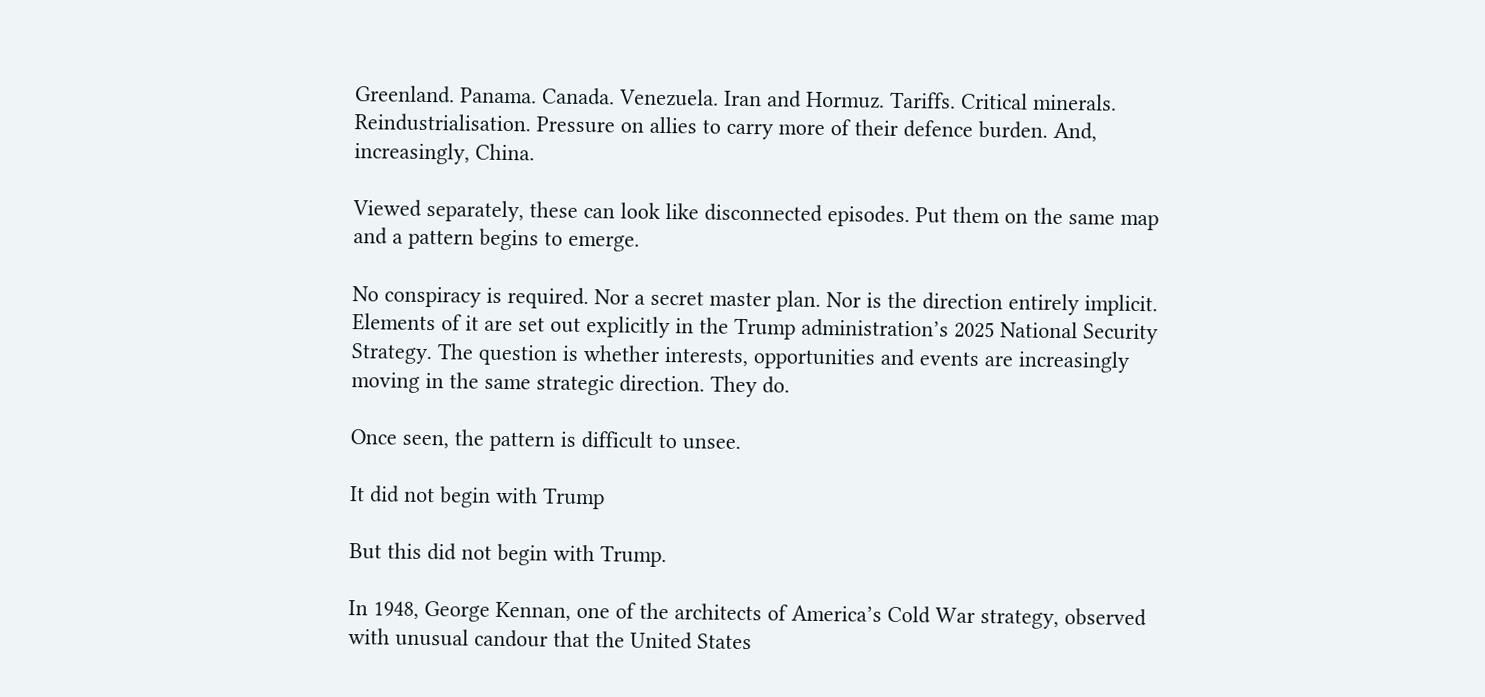Greenland. Panama. Canada. Venezuela. Iran and Hormuz. Tariffs. Critical minerals. Reindustrialisation. Pressure on allies to carry more of their defence burden. And, increasingly, China.

Viewed separately, these can look like disconnected episodes. Put them on the same map and a pattern begins to emerge.

No conspiracy is required. Nor a secret master plan. Nor is the direction entirely implicit. Elements of it are set out explicitly in the Trump administration’s 2025 National Security Strategy. The question is whether interests, opportunities and events are increasingly moving in the same strategic direction. They do.

Once seen, the pattern is difficult to unsee.

It did not begin with Trump

But this did not begin with Trump.

In 1948, George Kennan, one of the architects of America’s Cold War strategy, observed with unusual candour that the United States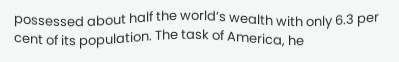possessed about half the world’s wealth with only 6.3 per cent of its population. The task of America, he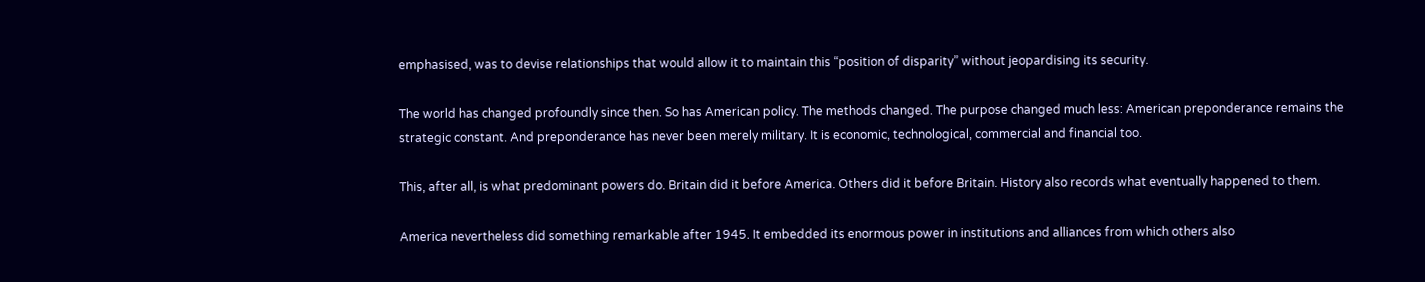emphasised, was to devise relationships that would allow it to maintain this “position of disparity” without jeopardising its security.

The world has changed profoundly since then. So has American policy. The methods changed. The purpose changed much less: American preponderance remains the strategic constant. And preponderance has never been merely military. It is economic, technological, commercial and financial too.

This, after all, is what predominant powers do. Britain did it before America. Others did it before Britain. History also records what eventually happened to them.

America nevertheless did something remarkable after 1945. It embedded its enormous power in institutions and alliances from which others also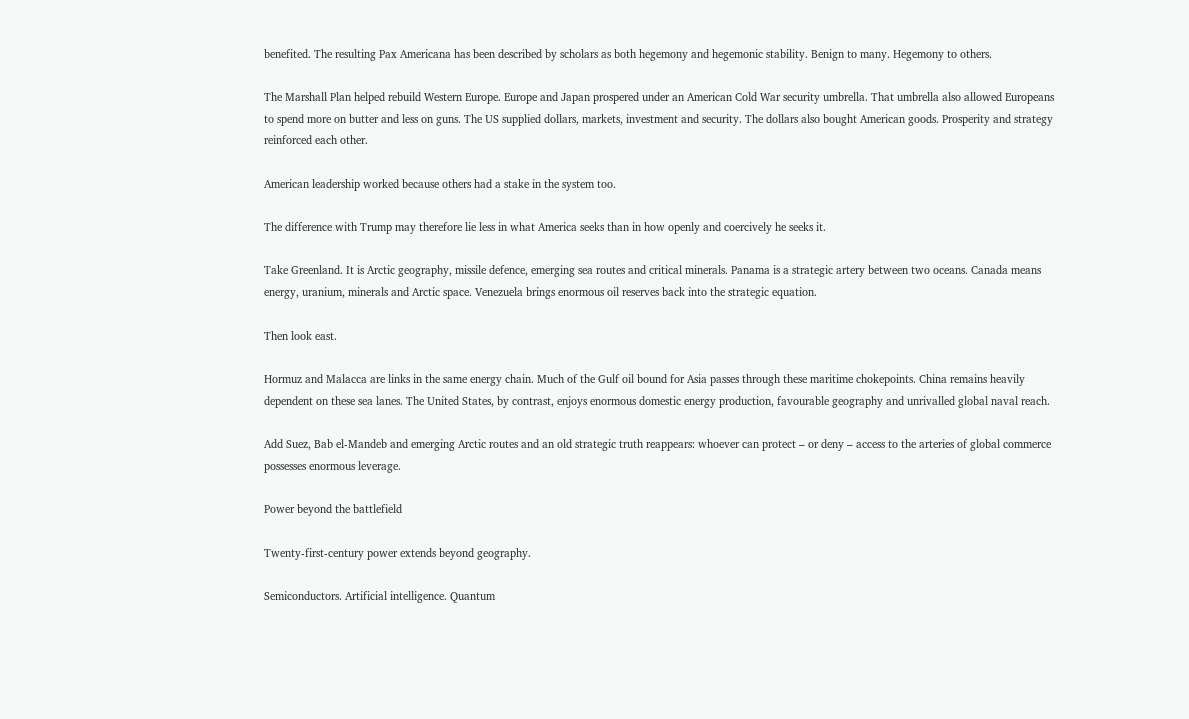benefited. The resulting Pax Americana has been described by scholars as both hegemony and hegemonic stability. Benign to many. Hegemony to others.

The Marshall Plan helped rebuild Western Europe. Europe and Japan prospered under an American Cold War security umbrella. That umbrella also allowed Europeans to spend more on butter and less on guns. The US supplied dollars, markets, investment and security. The dollars also bought American goods. Prosperity and strategy reinforced each other.

American leadership worked because others had a stake in the system too.

The difference with Trump may therefore lie less in what America seeks than in how openly and coercively he seeks it.

Take Greenland. It is Arctic geography, missile defence, emerging sea routes and critical minerals. Panama is a strategic artery between two oceans. Canada means energy, uranium, minerals and Arctic space. Venezuela brings enormous oil reserves back into the strategic equation.

Then look east.

Hormuz and Malacca are links in the same energy chain. Much of the Gulf oil bound for Asia passes through these maritime chokepoints. China remains heavily dependent on these sea lanes. The United States, by contrast, enjoys enormous domestic energy production, favourable geography and unrivalled global naval reach.

Add Suez, Bab el-Mandeb and emerging Arctic routes and an old strategic truth reappears: whoever can protect – or deny – access to the arteries of global commerce possesses enormous leverage.

Power beyond the battlefield

Twenty-first-century power extends beyond geography.

Semiconductors. Artificial intelligence. Quantum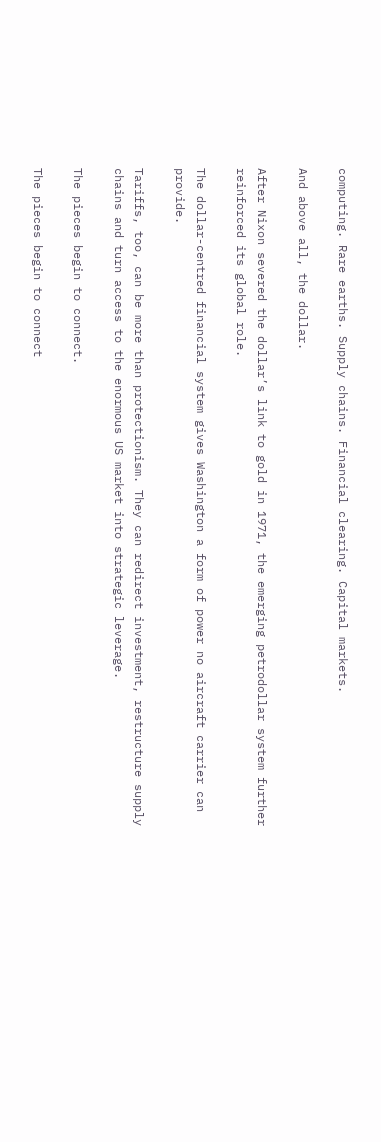computing. Rare earths. Supply chains. Financial clearing. Capital markets.

And above all, the dollar.

After Nixon severed the dollar’s link to gold in 1971, the emerging petrodollar system further reinforced its global role.

The dollar-centred financial system gives Washington a form of power no aircraft carrier can provide.

Tariffs, too, can be more than protectionism. They can redirect investment, restructure supply chains and turn access to the enormous US market into strategic leverage.

The pieces begin to connect.

The pieces begin to connect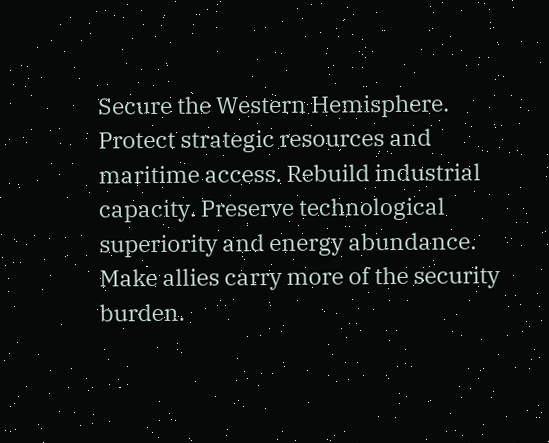Secure the Western Hemisphere. Protect strategic resources and maritime access. Rebuild industrial capacity. Preserve technological superiority and energy abundance. Make allies carry more of the security burden.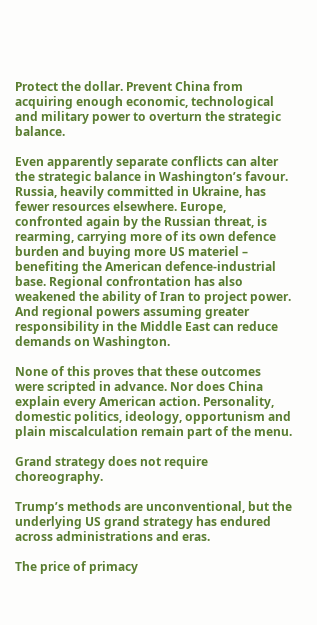Protect the dollar. Prevent China from acquiring enough economic, technological and military power to overturn the strategic balance.

Even apparently separate conflicts can alter the strategic balance in Washington’s favour. Russia, heavily committed in Ukraine, has fewer resources elsewhere. Europe, confronted again by the Russian threat, is rearming, carrying more of its own defence burden and buying more US materiel – benefiting the American defence-industrial base. Regional confrontation has also weakened the ability of Iran to project power. And regional powers assuming greater responsibility in the Middle East can reduce demands on Washington.

None of this proves that these outcomes were scripted in advance. Nor does China explain every American action. Personality, domestic politics, ideology, opportunism and plain miscalculation remain part of the menu.

Grand strategy does not require choreography.

Trump’s methods are unconventional, but the underlying US grand strategy has endured across administrations and eras.

The price of primacy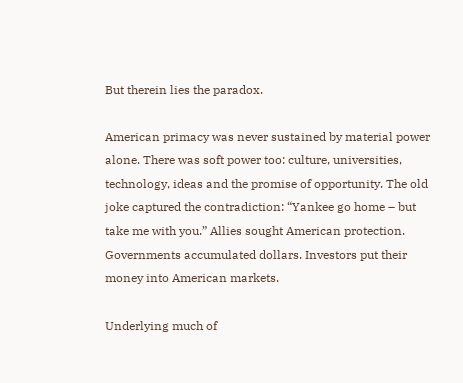But therein lies the paradox.

American primacy was never sustained by material power alone. There was soft power too: culture, universities, technology, ideas and the promise of opportunity. The old joke captured the contradiction: “Yankee go home – but take me with you.” Allies sought American protection. Governments accumulated dollars. Investors put their money into American markets.

Underlying much of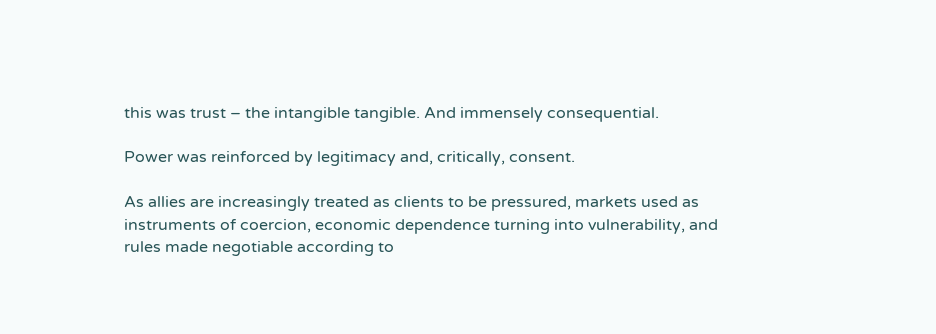this was trust – the intangible tangible. And immensely consequential.

Power was reinforced by legitimacy and, critically, consent.

As allies are increasingly treated as clients to be pressured, markets used as instruments of coercion, economic dependence turning into vulnerability, and rules made negotiable according to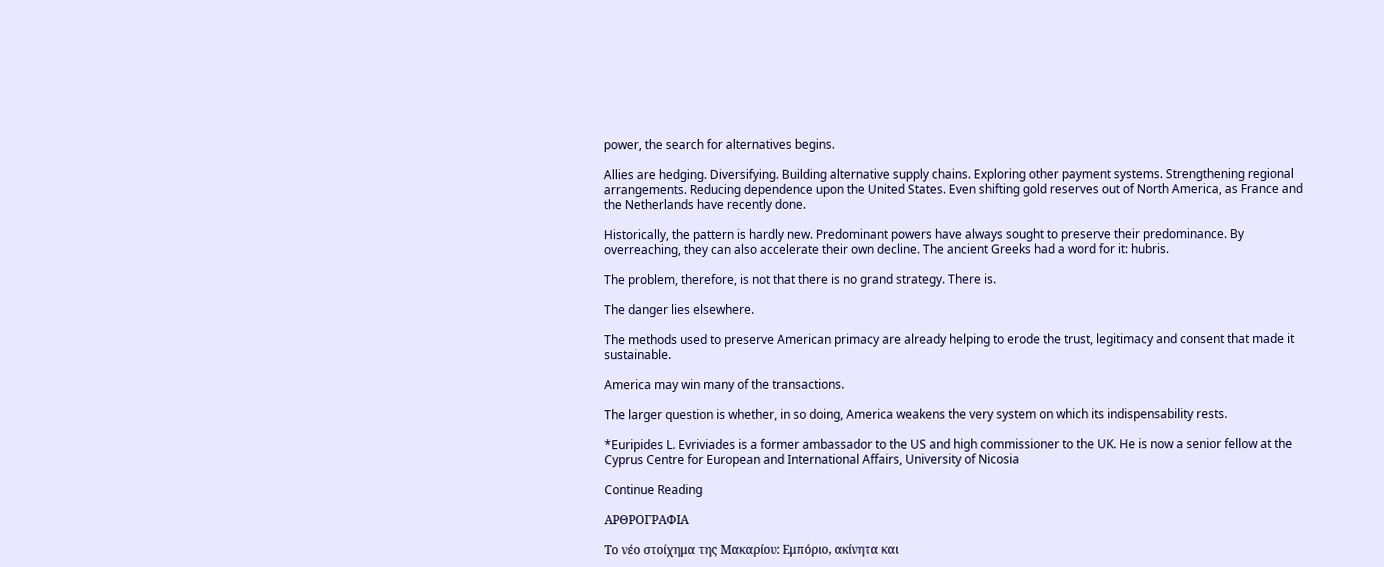power, the search for alternatives begins.

Allies are hedging. Diversifying. Building alternative supply chains. Exploring other payment systems. Strengthening regional arrangements. Reducing dependence upon the United States. Even shifting gold reserves out of North America, as France and the Netherlands have recently done.

Historically, the pattern is hardly new. Predominant powers have always sought to preserve their predominance. By overreaching, they can also accelerate their own decline. The ancient Greeks had a word for it: hubris.

The problem, therefore, is not that there is no grand strategy. There is.

The danger lies elsewhere.

The methods used to preserve American primacy are already helping to erode the trust, legitimacy and consent that made it sustainable.

America may win many of the transactions.

The larger question is whether, in so doing, America weakens the very system on which its indispensability rests.

*Euripides L. Evriviades is a former ambassador to the US and high commissioner to the UK. He is now a senior fellow at the Cyprus Centre for European and International Affairs, University of Nicosia

Continue Reading

ΑΡΘΡΟΓΡΑΦΙΑ

Το νέο στοίχημα της Μακαρίου: Εμπόριο, ακίνητα και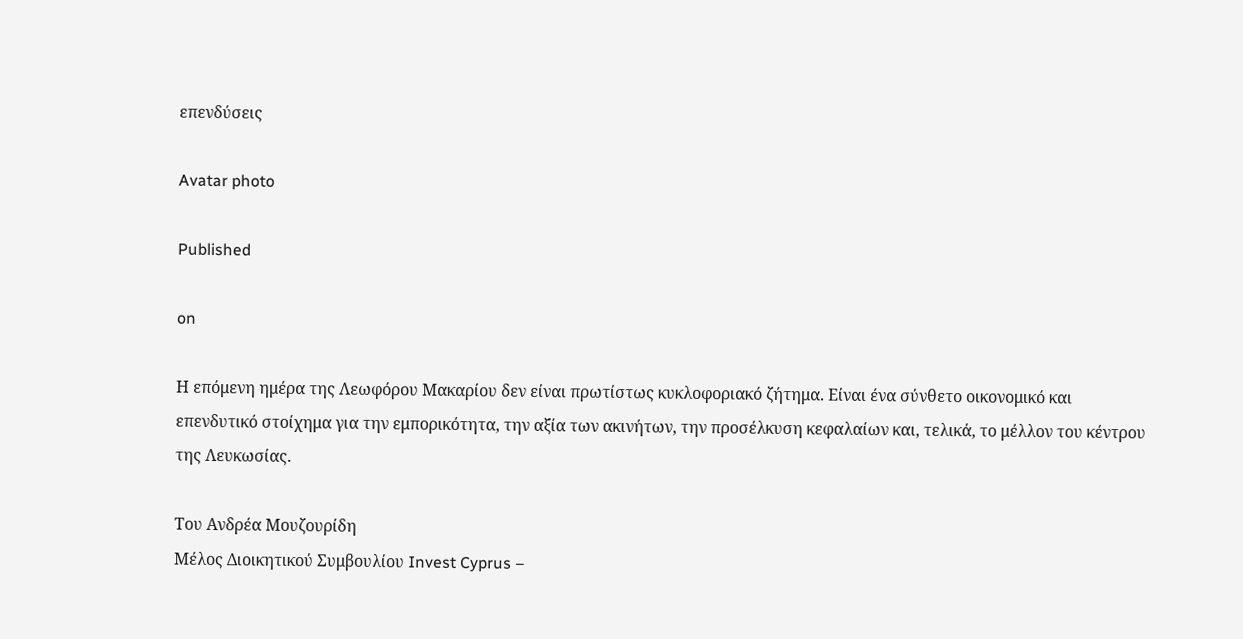επενδύσεις

Avatar photo

Published

on

Η επόμενη ημέρα της Λεωφόρου Μακαρίου δεν είναι πρωτίστως κυκλοφοριακό ζήτημα. Είναι ένα σύνθετο οικονομικό και επενδυτικό στοίχημα για την εμπορικότητα, την αξία των ακινήτων, την προσέλκυση κεφαλαίων και, τελικά, το μέλλον του κέντρου της Λευκωσίας.

Του Ανδρέα Μουζουρίδη
Μέλος Διοικητικού Συμβουλίου Invest Cyprus –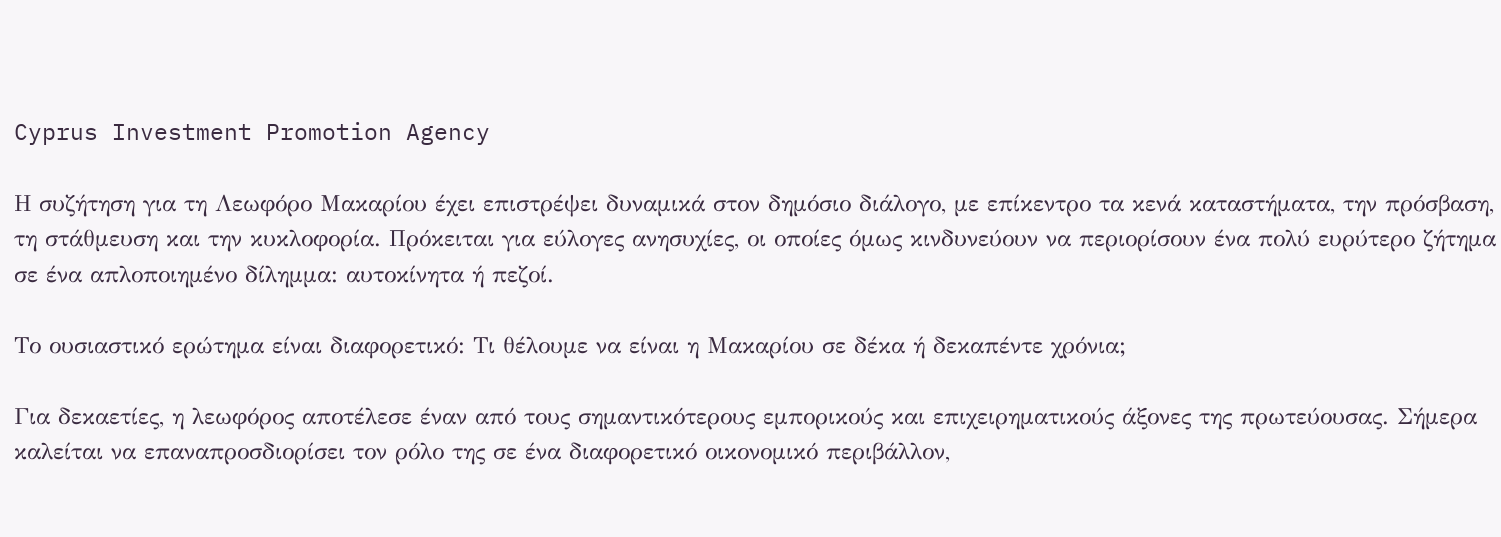Cyprus Investment Promotion Agency

Η συζήτηση για τη Λεωφόρο Μακαρίου έχει επιστρέψει δυναμικά στον δημόσιο διάλογο, με επίκεντρο τα κενά καταστήματα, την πρόσβαση, τη στάθμευση και την κυκλοφορία. Πρόκειται για εύλογες ανησυχίες, οι οποίες όμως κινδυνεύουν να περιορίσουν ένα πολύ ευρύτερο ζήτημα σε ένα απλοποιημένο δίλημμα: αυτοκίνητα ή πεζοί.

Το ουσιαστικό ερώτημα είναι διαφορετικό: Τι θέλουμε να είναι η Μακαρίου σε δέκα ή δεκαπέντε χρόνια;

Για δεκαετίες, η λεωφόρος αποτέλεσε έναν από τους σημαντικότερους εμπορικούς και επιχειρηματικούς άξονες της πρωτεύουσας. Σήμερα καλείται να επαναπροσδιορίσει τον ρόλο της σε ένα διαφορετικό οικονομικό περιβάλλον,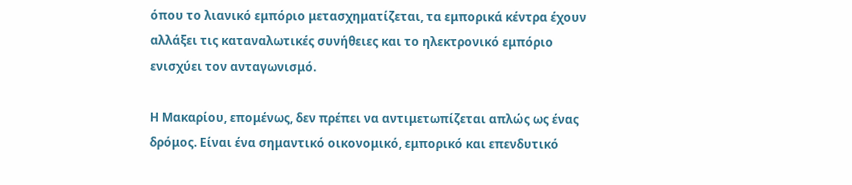όπου το λιανικό εμπόριο μετασχηματίζεται, τα εμπορικά κέντρα έχουν αλλάξει τις καταναλωτικές συνήθειες και το ηλεκτρονικό εμπόριο ενισχύει τον ανταγωνισμό.

Η Μακαρίου, επομένως, δεν πρέπει να αντιμετωπίζεται απλώς ως ένας δρόμος. Είναι ένα σημαντικό οικονομικό, εμπορικό και επενδυτικό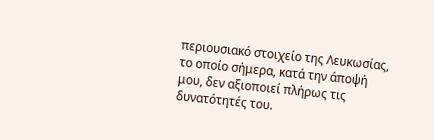περιουσιακό στοιχείο της Λευκωσίας, το οποίο σήμερα, κατά την άποψή μου, δεν αξιοποιεί πλήρως τις δυνατότητές του.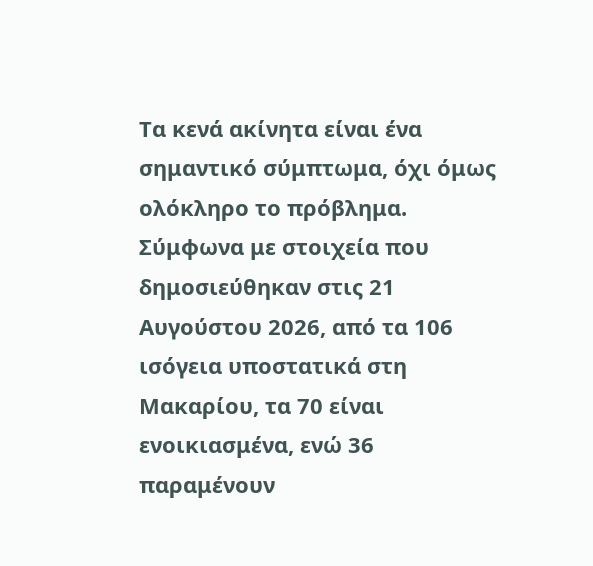Τα κενά ακίνητα είναι ένα σημαντικό σύμπτωμα, όχι όμως ολόκληρο το πρόβλημα. Σύμφωνα με στοιχεία που δημοσιεύθηκαν στις 21 Αυγούστου 2026, από τα 106 ισόγεια υποστατικά στη Μακαρίου, τα 70 είναι ενοικιασμένα, ενώ 36 παραμένουν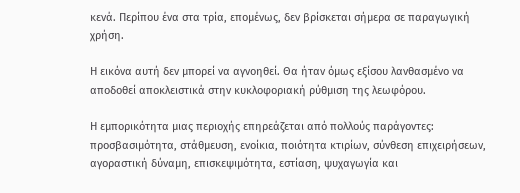κενά. Περίπου ένα στα τρία, επομένως, δεν βρίσκεται σήμερα σε παραγωγική χρήση.

Η εικόνα αυτή δεν μπορεί να αγνοηθεί. Θα ήταν όμως εξίσου λανθασμένο να αποδοθεί αποκλειστικά στην κυκλοφοριακή ρύθμιση της λεωφόρου.

Η εμπορικότητα μιας περιοχής επηρεάζεται από πολλούς παράγοντες: προσβασιμότητα, στάθμευση, ενοίκια, ποιότητα κτιρίων, σύνθεση επιχειρήσεων, αγοραστική δύναμη, επισκεψιμότητα, εστίαση, ψυχαγωγία και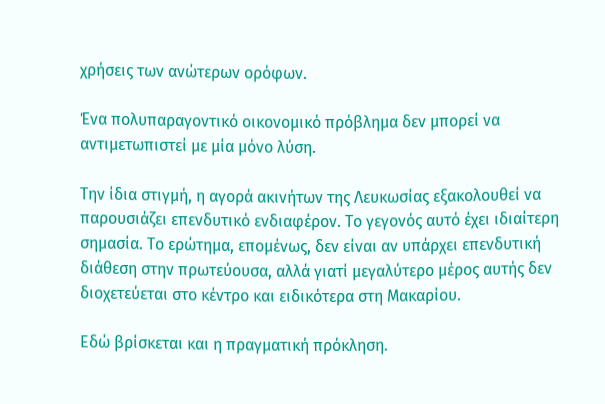χρήσεις των ανώτερων ορόφων.

Ένα πολυπαραγοντικό οικονομικό πρόβλημα δεν μπορεί να αντιμετωπιστεί με μία μόνο λύση.

Την ίδια στιγμή, η αγορά ακινήτων της Λευκωσίας εξακολουθεί να παρουσιάζει επενδυτικό ενδιαφέρον. Το γεγονός αυτό έχει ιδιαίτερη σημασία. Το ερώτημα, επομένως, δεν είναι αν υπάρχει επενδυτική διάθεση στην πρωτεύουσα, αλλά γιατί μεγαλύτερο μέρος αυτής δεν διοχετεύεται στο κέντρο και ειδικότερα στη Μακαρίου.

Εδώ βρίσκεται και η πραγματική πρόκληση.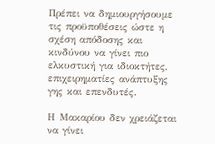Πρέπει να δημιουργήσουμε τις προϋποθέσεις ώστε η σχέση απόδοσης και κινδύνου να γίνει πιο ελκυστική για ιδιοκτήτες, επιχειρηματίες ανάπτυξης γης και επενδυτές.

Η Μακαρίου δεν χρειάζεται να γίνει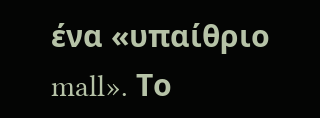ένα «υπαίθριο mall». Το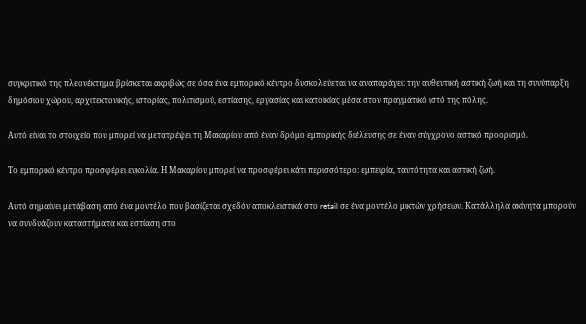συγκριτικό της πλεονέκτημα βρίσκεται ακριβώς σε όσα ένα εμπορικό κέντρο δυσκολεύεται να αναπαράγει: την αυθεντική αστική ζωή και τη συνύπαρξη δημόσιου χώρου, αρχιτεκτονικής, ιστορίας, πολιτισμού, εστίασης, εργασίας και κατοικίας μέσα στον πραγματικό ιστό της πόλης.

Αυτό είναι το στοιχείο που μπορεί να μετατρέψει τη Μακαρίου από έναν δρόμο εμπορικής διέλευσης σε έναν σύγχρονο αστικό προορισμό.

Το εμπορικό κέντρο προσφέρει ευκολία. Η Μακαρίου μπορεί να προσφέρει κάτι περισσότερο: εμπειρία, ταυτότητα και αστική ζωή.

Αυτό σημαίνει μετάβαση από ένα μοντέλο που βασίζεται σχεδόν αποκλειστικά στο retail σε ένα μοντέλο μικτών χρήσεων. Κατάλληλα ακίνητα μπορούν να συνδυάζουν καταστήματα και εστίαση στο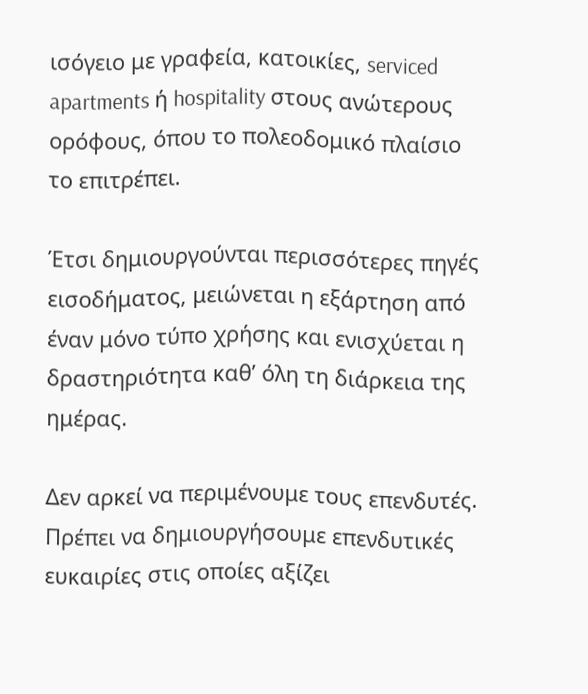ισόγειο με γραφεία, κατοικίες, serviced apartments ή hospitality στους ανώτερους ορόφους, όπου το πολεοδομικό πλαίσιο το επιτρέπει.

Έτσι δημιουργούνται περισσότερες πηγές εισοδήματος, μειώνεται η εξάρτηση από έναν μόνο τύπο χρήσης και ενισχύεται η δραστηριότητα καθ’ όλη τη διάρκεια της ημέρας.

Δεν αρκεί να περιμένουμε τους επενδυτές. Πρέπει να δημιουργήσουμε επενδυτικές ευκαιρίες στις οποίες αξίζει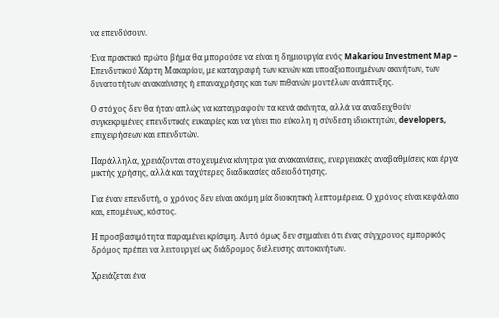να επενδύσουν.

Ένα πρακτικό πρώτο βήμα θα μπορούσε να είναι η δημιουργία ενός Makariou Investment Map – Επενδυτικού Χάρτη Μακαρίου, με καταγραφή των κενών και υποαξιοποιημένων ακινήτων, των δυνατοτήτων ανακαίνισης ή επαναχρήσης και των πιθανών μοντέλων ανάπτυξης.

Ο στόχος δεν θα ήταν απλώς να καταγραφούν τα κενά ακίνητα, αλλά να αναδειχθούν συγκεκριμένες επενδυτικές ευκαιρίες και να γίνει πιο εύκολη η σύνδεση ιδιοκτητών, developers, επιχειρήσεων και επενδυτών.

Παράλληλα, χρειάζονται στοχευμένα κίνητρα για ανακαινίσεις, ενεργειακές αναβαθμίσεις και έργα μικτής χρήσης, αλλά και ταχύτερες διαδικασίες αδειοδότησης.

Για έναν επενδυτή, ο χρόνος δεν είναι ακόμη μία διοικητική λεπτομέρεια. Ο χρόνος είναι κεφάλαιο και, επομένως, κόστος.

Η προσβασιμότητα παραμένει κρίσιμη. Αυτό όμως δεν σημαίνει ότι ένας σύγχρονος εμπορικός δρόμος πρέπει να λειτουργεί ως διάδρομος διέλευσης αυτοκινήτων.

Χρειάζεται ένα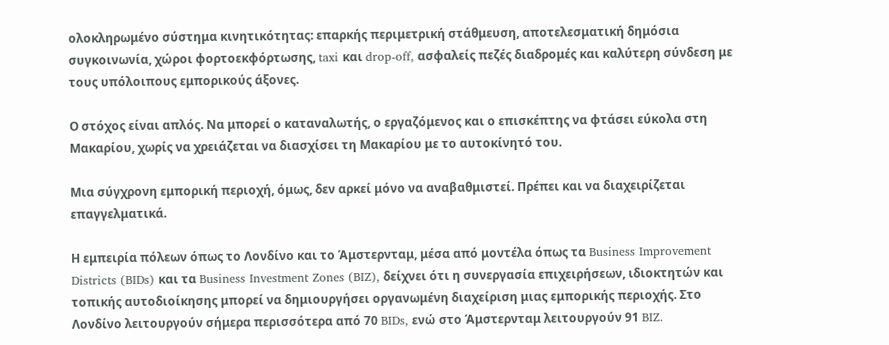ολοκληρωμένο σύστημα κινητικότητας: επαρκής περιμετρική στάθμευση, αποτελεσματική δημόσια συγκοινωνία, χώροι φορτοεκφόρτωσης, taxi και drop-off, ασφαλείς πεζές διαδρομές και καλύτερη σύνδεση με τους υπόλοιπους εμπορικούς άξονες.

Ο στόχος είναι απλός. Να μπορεί ο καταναλωτής, ο εργαζόμενος και ο επισκέπτης να φτάσει εύκολα στη Μακαρίου, χωρίς να χρειάζεται να διασχίσει τη Μακαρίου με το αυτοκίνητό του.

Μια σύγχρονη εμπορική περιοχή, όμως, δεν αρκεί μόνο να αναβαθμιστεί. Πρέπει και να διαχειρίζεται επαγγελματικά.

Η εμπειρία πόλεων όπως το Λονδίνο και το Άμστερνταμ, μέσα από μοντέλα όπως τα Business Improvement Districts (BIDs) και τα Business Investment Zones (BIZ), δείχνει ότι η συνεργασία επιχειρήσεων, ιδιοκτητών και τοπικής αυτοδιοίκησης μπορεί να δημιουργήσει οργανωμένη διαχείριση μιας εμπορικής περιοχής. Στο Λονδίνο λειτουργούν σήμερα περισσότερα από 70 BIDs, ενώ στο Άμστερνταμ λειτουργούν 91 BIZ.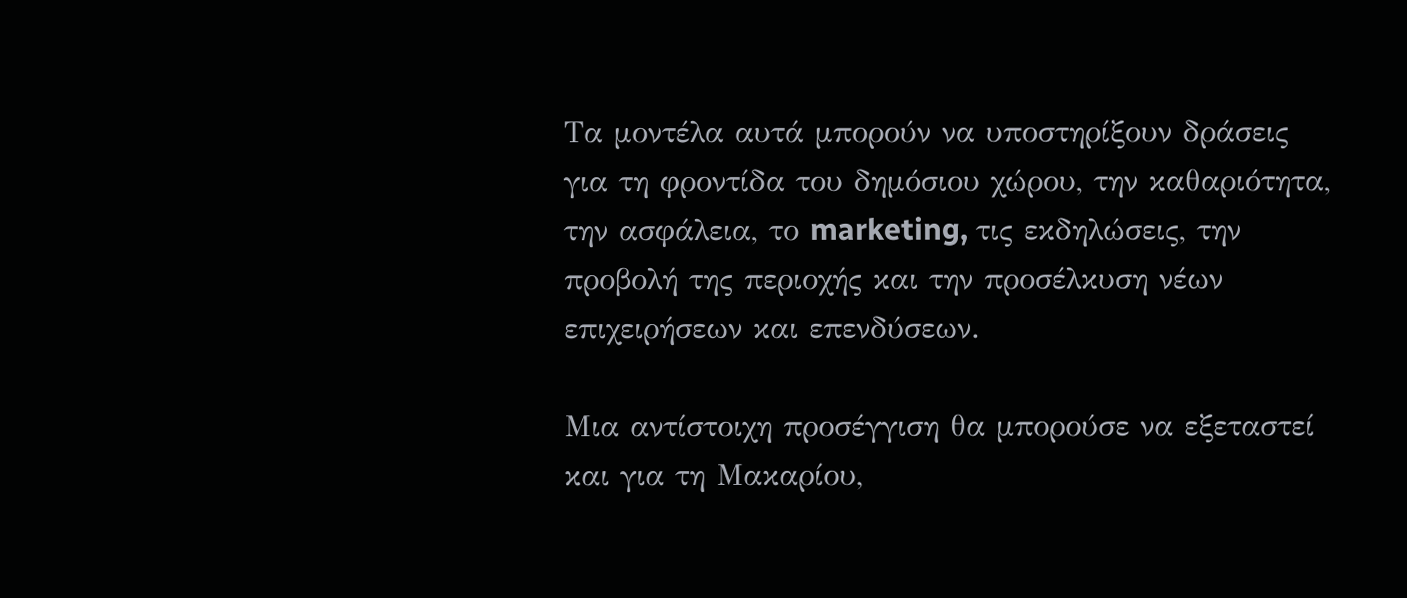Τα μοντέλα αυτά μπορούν να υποστηρίξουν δράσεις για τη φροντίδα του δημόσιου χώρου, την καθαριότητα, την ασφάλεια, το marketing, τις εκδηλώσεις, την προβολή της περιοχής και την προσέλκυση νέων επιχειρήσεων και επενδύσεων.

Μια αντίστοιχη προσέγγιση θα μπορούσε να εξεταστεί και για τη Μακαρίου,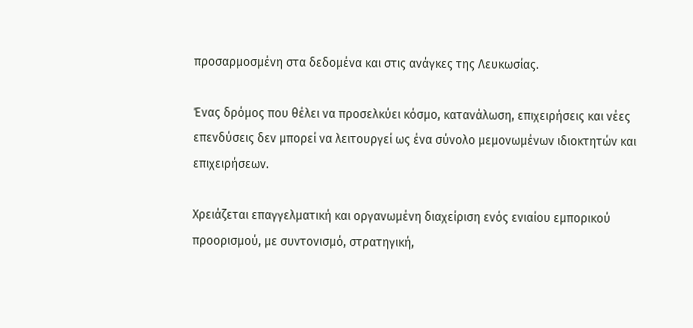προσαρμοσμένη στα δεδομένα και στις ανάγκες της Λευκωσίας.

Ένας δρόμος που θέλει να προσελκύει κόσμο, κατανάλωση, επιχειρήσεις και νέες επενδύσεις δεν μπορεί να λειτουργεί ως ένα σύνολο μεμονωμένων ιδιοκτητών και επιχειρήσεων.

Χρειάζεται επαγγελματική και οργανωμένη διαχείριση ενός ενιαίου εμπορικού προορισμού, με συντονισμό, στρατηγική,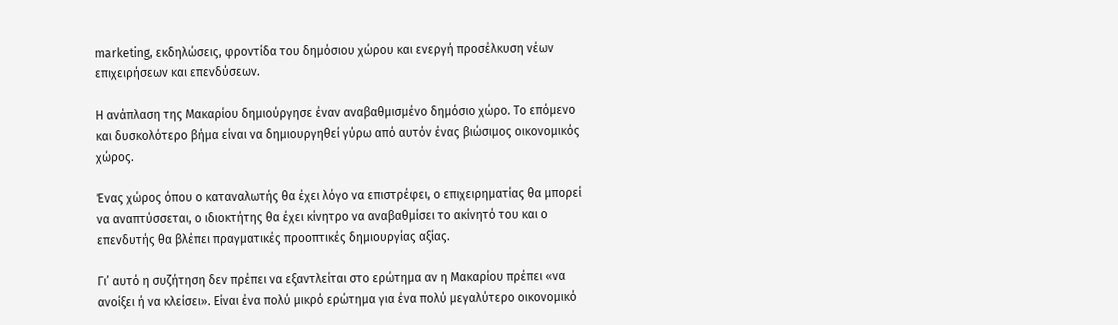marketing, εκδηλώσεις, φροντίδα του δημόσιου χώρου και ενεργή προσέλκυση νέων επιχειρήσεων και επενδύσεων.

Η ανάπλαση της Μακαρίου δημιούργησε έναν αναβαθμισμένο δημόσιο χώρο. Το επόμενο και δυσκολότερο βήμα είναι να δημιουργηθεί γύρω από αυτόν ένας βιώσιμος οικονομικός χώρος.

Ένας χώρος όπου ο καταναλωτής θα έχει λόγο να επιστρέφει, ο επιχειρηματίας θα μπορεί να αναπτύσσεται, ο ιδιοκτήτης θα έχει κίνητρο να αναβαθμίσει το ακίνητό του και ο επενδυτής θα βλέπει πραγματικές προοπτικές δημιουργίας αξίας.

Γι’ αυτό η συζήτηση δεν πρέπει να εξαντλείται στο ερώτημα αν η Μακαρίου πρέπει «να ανοίξει ή να κλείσει». Είναι ένα πολύ μικρό ερώτημα για ένα πολύ μεγαλύτερο οικονομικό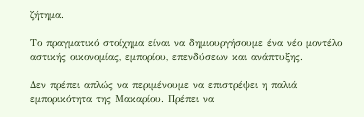ζήτημα.

Το πραγματικό στοίχημα είναι να δημιουργήσουμε ένα νέο μοντέλο αστικής οικονομίας, εμπορίου, επενδύσεων και ανάπτυξης.

Δεν πρέπει απλώς να περιμένουμε να επιστρέψει η παλιά εμπορικότητα της Μακαρίου. Πρέπει να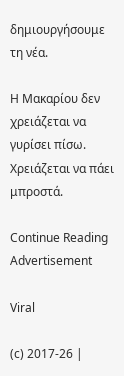δημιουργήσουμε τη νέα.

Η Μακαρίου δεν χρειάζεται να γυρίσει πίσω. Χρειάζεται να πάει μπροστά.

Continue Reading
Advertisement

Viral

(c) 2017-26 |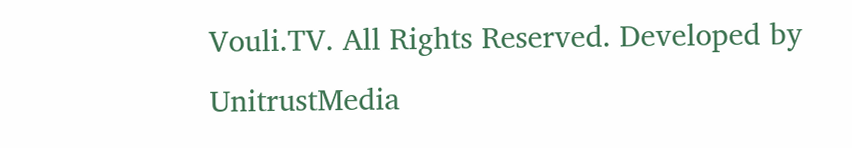Vouli.TV. All Rights Reserved. Developed by UnitrustMedia